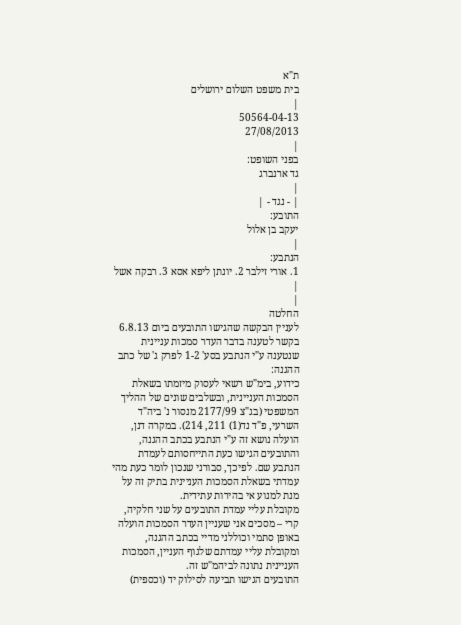ת"א
בית משפט השלום ירושלים
|
50564-04-13
27/08/2013
|
בפני השופט:
גד ארנברג
|
| - נגד - |
התובע:
יעקב בן אלול
|
הנתבע:
1. אורי זילבר 2. יונתן ליפא אסא 3. רבקה אשל
|
|
החלטה
לעניין הבקשה שהגישו התובעים ביום 6.8.13 בקשר לטענה בדבר העדר סמכות עניינית שנטענה ע"י הנתבע בסע' 1-2 לפרק ג' של כתב ההגנה:
כידוע, בימ"ש רשאי לעסוק מיזמתו בשאלת הסמכות העניינית, ובשלבים שונים של ההליך המשפטי (בג"צ 2177/99 מנסור נ' ביה"ד השרעי, פ"ד נד(1) 211, 214). במקרה דנן, הועלה נושא זה ע"י הנתבע בכתב ההגנה, והתובעים הגישו כעת התייחסותם לעמדת הנתבע שם. לפיכך, סבורני שנכון לומר כעת מהי עמדתי בשאלת הסמכות העניינית בתיק זה על מנת למנוע אי בהירות עתידית.
מקובלת עליי עמדת התובעים על שני חלקיה, קרי – מסכים אני שעניין העדר הסמכות הועלה באופן סתמי וכוללני מדיי בכתב ההגנה, ומקובלת עליי עמדתם שלגוף העניין, הסמכות העניינית נתונה לביהמ"ש זה.
התובעים הגישו תביעה לסילוק יד (וכספית)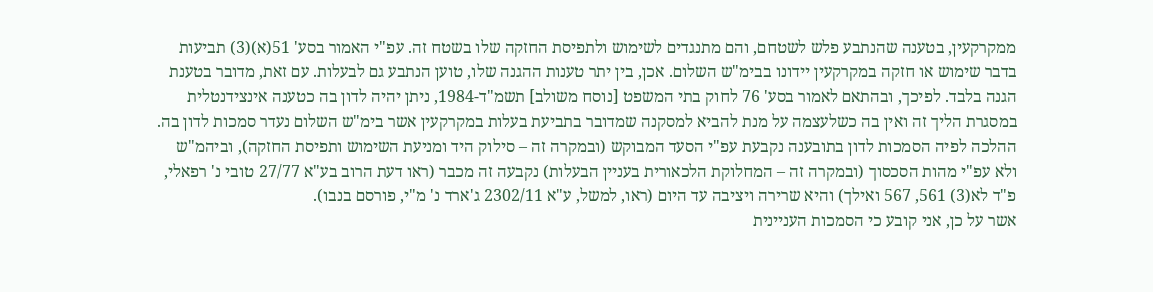ממקרקעין, בטענה שהנתבע פלש לשטחם, והם מתנגדים לשימוש ולתפיסת החזקה שלו בשטח זה. עפ"י האמור בסע' 51(א)(3) תביעות בדבר שימוש או חזקה במקרקעין יידונו בבימ"ש השלום. אכן, בין יתר טענות ההגנה שלו, טוען הנתבע גם לבעלות. עם זאת, מדובר בטענת הגנה בלבד. לפיכך, ובהתאם לאמור בסע' 76 לחוק בתי המשפט [נוסח משולב] תשמ"ד-1984, ניתן יהיה לדון בה כטענה אינצידנטלית במסגרת הליך זה ואין בה כשלעצמה על מנת להביא למסקנה שמדובר בתביעת בעלות במקרקעין אשר בימ"ש השלום נעדר סמכות לדון בה. ההלכה לפיה הסמכות לדון בתובענה נקבעת עפ"י הסעד המבוקש (ובמקרה זה – סילוק היד ומניעת השימוש ותפיסת החזקה), וביהמ"ש ולא עפ"י מהות הסכסוך (ובמקרה זה – המחלוקת הלכאורית בעניין הבעלות) נקבעה זה מכבר (ראו דעת הרוב בע"א 27/77 טובי נ' רפאלי, פ"ד לא(3) 561, 567 ואילך) והיא שרירה ויציבה עד היום (ראו, למשל, ע"א 2302/11 ג'ארד נ' מ"י, פורסם בנבו).
אשר על כן, אני קובע כי הסמכות העניינית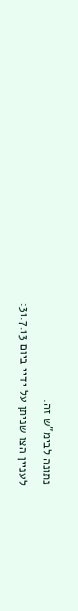נתונה לבימ"ש זה.
לעניין הצו שניתן על ידיי ביום 31.7.13: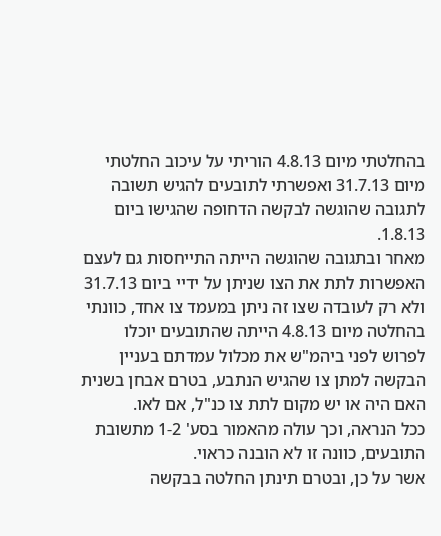בהחלטתי מיום 4.8.13 הוריתי על עיכוב החלטתי מיום 31.7.13 ואפשרתי לתובעים להגיש תשובה לתגובה שהוגשה לבקשה הדחופה שהגישו ביום 1.8.13.
מאחר ובתגובה שהוגשה הייתה התייחסות גם לעצם האפשרות לתת את הצו שניתן על ידיי ביום 31.7.13 ולא רק לעובדה שצו זה ניתן במעמד צו אחד, כוונתי בהחלטה מיום 4.8.13 הייתה שהתובעים יוכלו לפרוש לפני ביהמ"ש את מכלול עמדתם בעניין הבקשה למתן צו שהגיש הנתבע, בטרם אבחן בשנית האם היה או יש מקום לתת צו כנ"ל, אם לאו.
ככל הנראה, וכך עולה מהאמור בסע' 1-2 מתשובת התובעים, כוונה זו לא הובנה כראוי.
אשר על כן, ובטרם תינתן החלטה בבקשה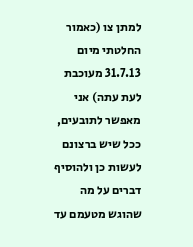למתן צו (כאמור החלטתי מיום 31.7.13 מעוכבת לעת עתה) אני מאפשר לתובעים, ככל שיש ברצונם לעשות כן ולהוסיף דברים על מה שהוגש מטעמם עד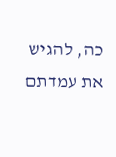כה, להגיש את עמדתם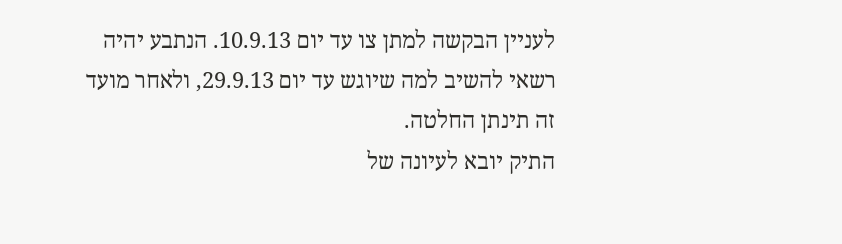לעניין הבקשה למתן צו עד יום 10.9.13. הנתבע יהיה רשאי להשיב למה שיוגש עד יום 29.9.13, ולאחר מועד זה תינתן החלטה.
התיק יובא לעיונה של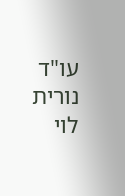עו"ד נורית לוי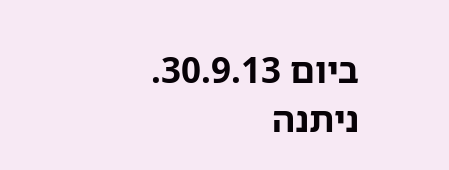ביום 30.9.13.
ניתנה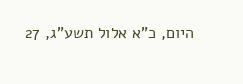היום, כ"א אלול תשע"ג, 27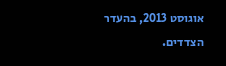אוגוסט 2013, בהעדר הצדדים.